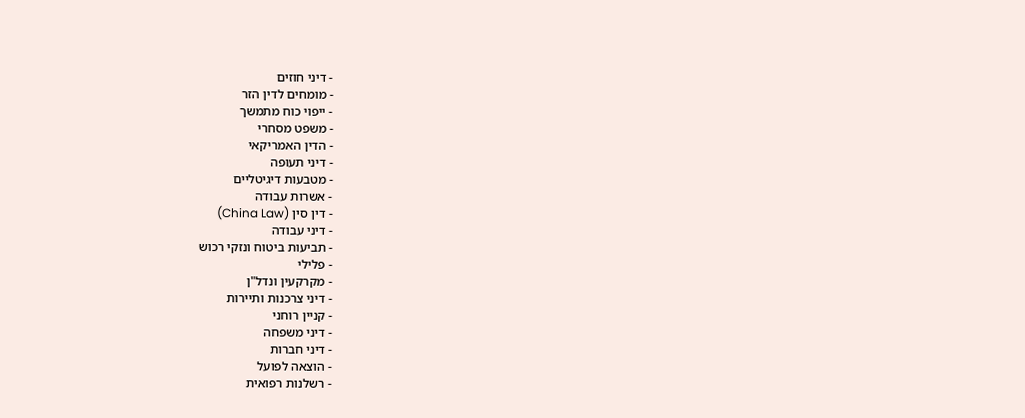- דיני חוזים
- מומחים לדין הזר
- ייפוי כוח מתמשך
- משפט מסחרי
- הדין האמריקאי
- דיני תעופה
- מטבעות דיגיטליים
- אשרות עבודה
- דין סין (China Law)
- דיני עבודה
- תביעות ביטוח ונזקי רכוש
- פלילי
- מקרקעין ונדל"ן
- דיני צרכנות ותיירות
- קניין רוחני
- דיני משפחה
- דיני חברות
- הוצאה לפועל
- רשלנות רפואית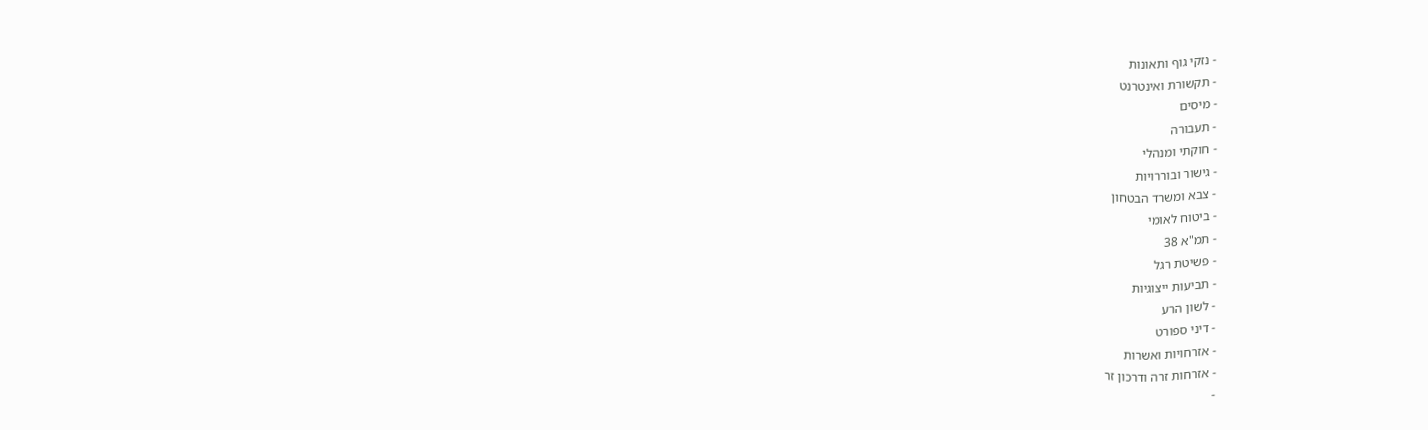- נזקי גוף ותאונות
- תקשורת ואינטרנט
- מיסים
- תעבורה
- חוקתי ומנהלי
- גישור ובוררויות
- צבא ומשרד הבטחון
- ביטוח לאומי
- תמ"א 38
- פשיטת רגל
- תביעות ייצוגיות
- לשון הרע
- דיני ספורט
- אזרחויות ואשרות
- אזרחות זרה ודרכון זר
-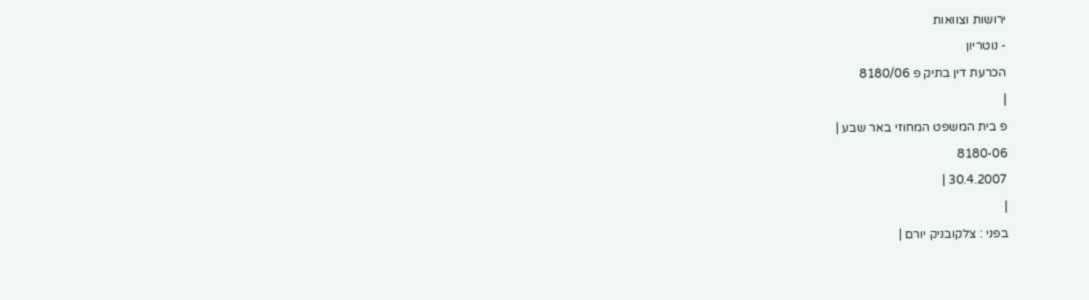ירושות וצוואות
- נוטריון
הכרעת דין בתיק פ 8180/06
|
פ בית המשפט המחוזי באר שבע |
8180-06
30.4.2007 |
|
בפני : צלקובניק יורם |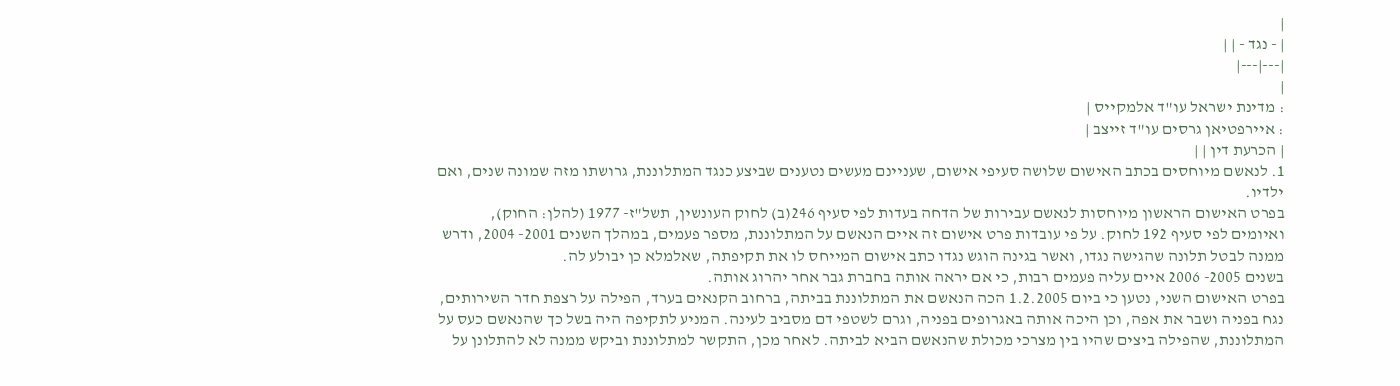|
| - נגד - | |
|---|---|
|
: מדינת ישראל עו"ד אלמקייס |
: איירפטיאן גרסים עו"ד זייצב |
| הכרעת דין | |
1. לנאשם מיוחסים בכתב האישום שלושה סעיפי אישום, שעניינם מעשים נטענים שביצע כנגד המתלוננת, גרושתו מזה שמונה שנים, ואם ילדיו.
בפרט האישום הראשון מיוחסות לנאשם עבירות של הדחה בעדות לפי סעיף 246(ב) לחוק העונשין, תשל"ז- 1977 (להלן: החוק), ואיומים לפי סעיף 192 לחוק. על פי עובדות פרט אישום זה איים הנאשם על המתלוננת, מספר פעמים, במהלך השנים 2001- 2004, ודרש ממנה לבטל תלונה שהגישה נגדו, ואשר בגינה הוגש נגדו כתב אישום המייחס לו את תקיפתה, שאלמלא כן יבולע לה.
בשנים 2005- 2006 איים עליה פעמים רבות, כי אם יראה אותה בחברת גבר אחר יהרוג אותה.
בפרט האישום השני, נטען כי ביום 1.2.2005 הכה הנאשם את המתלוננת בביתה, ברחוב הקנאים בערד, הפילה על רצפת חדר השירותים, נגח בפניה ושבר את אפה, וכן היכה אותה באגרופים בפניה, וגרם לשטפי דם מסביב לעינה. המניע לתקיפה היה בשל כך שהנאשם כעס על המתלוננת, שהפילה ביצים שהיו בין מצרכי מכולת שהנאשם הביא לביתה. לאחר מכן, התקשר למתלוננת וביקש ממנה לא להתלונן על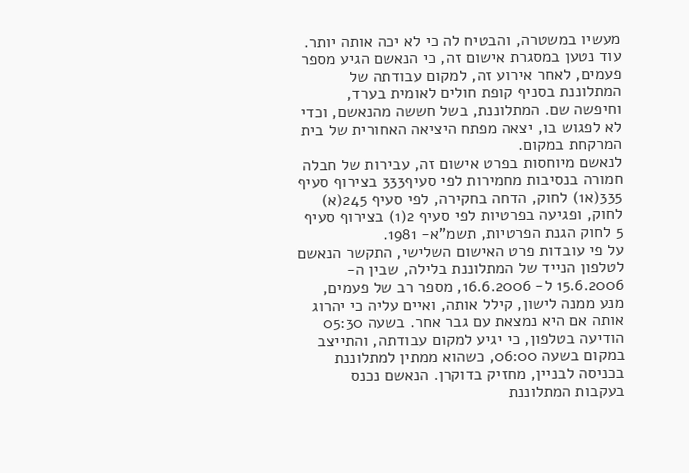מעשיו במשטרה, והבטיח לה כי לא יכה אותה יותר.
עוד נטען במסגרת אישום זה, כי הנאשם הגיע מספר פעמים, לאחר אירוע זה, למקום עבודתה של המתלוננת בסניף קופת חולים לאומית בערד, וחיפשה שם. המתלוננת, בשל חששה מהנאשם, וכדי לא לפגוש בו, יצאה מפתח היציאה האחורית של בית המרקחת במקום.
לנאשם מיוחסות בפרט אישום זה, עבירות של חבלה חמורה בנסיבות מחמירות לפי סעיף333 בצירוף סעיף 335(א1) לחוק, הדחה בחקירה, לפי סעיף 245(א) לחוק, ופגיעה בפרטיות לפי סעיף 2(1) בצירוף סעיף 5 לחוק הגנת הפרטיות, תשמ"א- 1981.
על פי עובדות פרט האישום השלישי, התקשר הנאשם לטלפון הנייד של המתלוננת בלילה, שבין ה- 15.6.2006 ל- 16.6.2006, מספר רב של פעמים, מנע ממנה לישון, קילל אותה, ואיים עליה כי יהרוג אותה אם היא נמצאת עם גבר אחר. בשעה 05:30 הודיעה בטלפון, כי יגיע למקום עבודתה, והתייצב במקום בשעה 06:00, כשהוא ממתין למתלוננת בכניסה לבניין, מחזיק בדוקרן. הנאשם נכנס בעקבות המתלוננת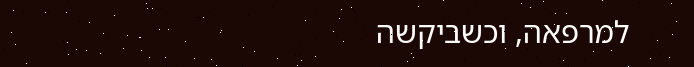למרפאה, וכשביקשה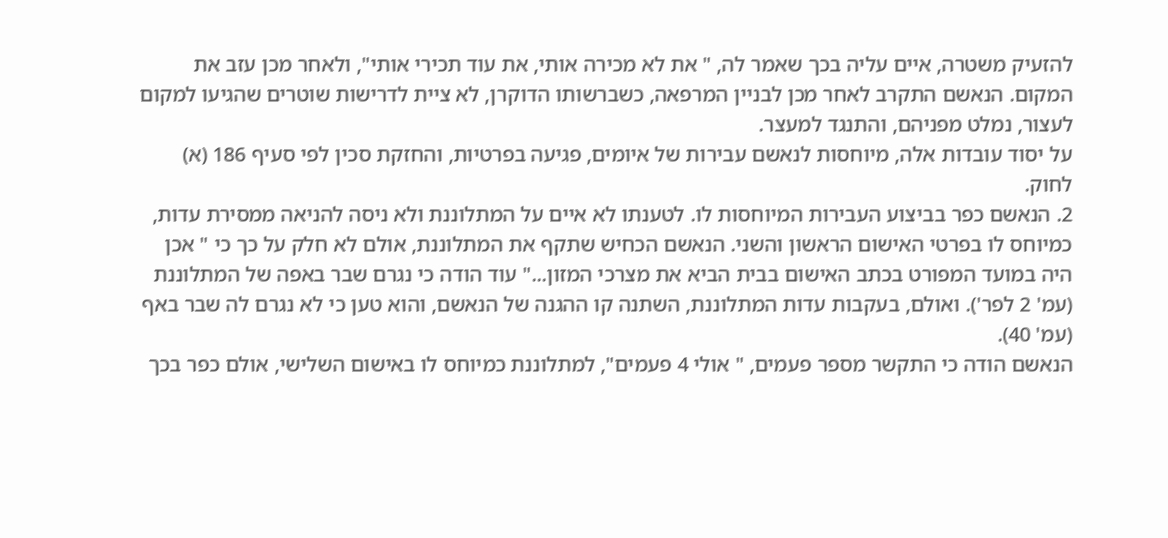להזעיק משטרה, איים עליה בכך שאמר לה, " את לא מכירה אותי, את עוד תכירי אותי", ולאחר מכן עזב את המקום. הנאשם התקרב לאחר מכן לבניין המרפאה, כשברשותו הדוקרן, לא ציית לדרישות שוטרים שהגיעו למקום לעצור, נמלט מפניהם, והתנגד למעצר.
על יסוד עובדות אלה, מיוחסות לנאשם עבירות של איומים, פגיעה בפרטיות, והחזקת סכין לפי סעיף 186 (א) לחוק.
2. הנאשם כפר בביצוע העבירות המיוחסות לו. לטענתו לא איים על המתלוננת ולא ניסה להניאה ממסירת עדות, כמיוחס לו בפרטי האישום הראשון והשני. הנאשם הכחיש שתקף את המתלוננת, אולם לא חלק על כך כי " אכן היה במועד המפורט בכתב האישום בבית הביא את מצרכי המזון..." עוד הודה כי נגרם שבר באפה של המתלוננת (עמ' 2 לפר'). ואולם, בעקבות עדות המתלוננת, השתנה קו ההגנה של הנאשם, והוא טען כי לא נגרם לה שבר באף (עמ' 40).
הנאשם הודה כי התקשר מספר פעמים, " אולי 4 פעמים", למתלוננת כמיוחס לו באישום השלישי, אולם כפר בכך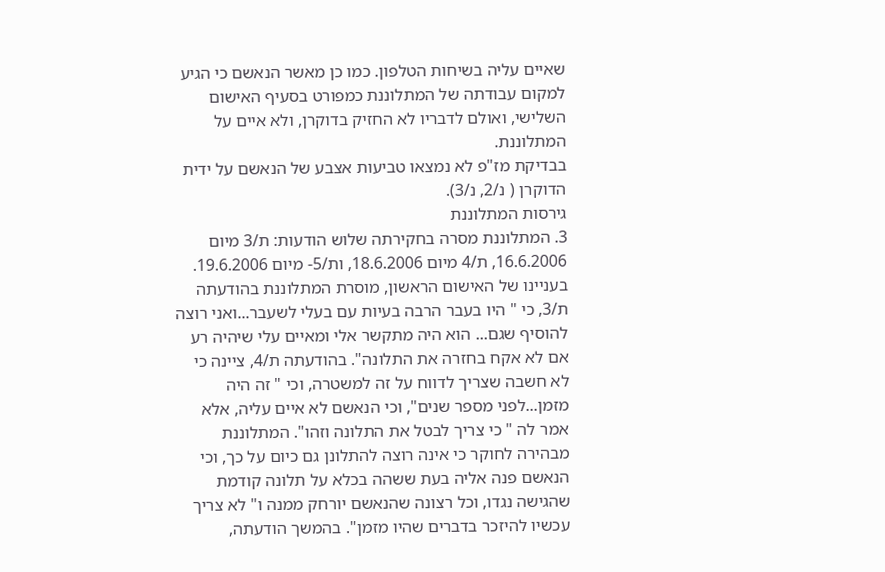שאיים עליה בשיחות הטלפון. כמו כן מאשר הנאשם כי הגיע למקום עבודתה של המתלוננת כמפורט בסעיף האישום השלישי, ואולם לדבריו לא החזיק בדוקרן, ולא איים על המתלוננת.
בבדיקת מז"פ לא נמצאו טביעות אצבע של הנאשם על ידית הדוקרן ( נ/2, נ/3).
גירסות המתלוננת
3. המתלוננת מסרה בחקירתה שלוש הודעות: ת/3 מיום 16.6.2006, ת/4 מיום 18.6.2006, ות/5- מיום 19.6.2006.
בעניינו של האישום הראשון, מוסרת המתלוננת בהודעתה ת/3, כי " היו בעבר הרבה בעיות עם בעלי לשעבר...ואני רוצה להוסיף שגם... הוא היה מתקשר אלי ומאיים עלי שיהיה רע אם לא אקח בחזרה את התלונה". בהודעתה ת/4, ציינה כי לא חשבה שצריך לדווח על זה למשטרה, וכי " זה היה מזמן...לפני מספר שנים", וכי הנאשם לא איים עליה, אלא אמר לה " כי צריך לבטל את התלונה וזהו". המתלוננת מבהירה לחוקר כי אינה רוצה להתלונן גם כיום על כך, וכי הנאשם פנה אליה בעת ששהה בכלא על תלונה קודמת שהגישה נגדו, וכל רצונה שהנאשם יורחק ממנה ו" לא צריך עכשיו להיזכר בדברים שהיו מזמן". בהמשך הודעתה,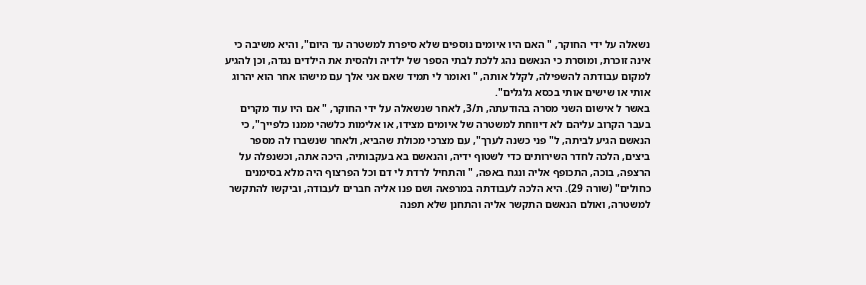נשאלה על ידי החוקר, " האם היו איומים נוספים שלא סיפרת למשטרה עד היום", והיא משיבה כי אינה זוכרת, ומוסרת כי הנאשם נהג ללכת לבתי הספר של ילדיה ולהסית את הילדים נגדה, וכן להגיע למקום עבודתה להשפילה, לקלל אותה, " ואומר לי תמיד שאם אני אלך עם מישהו אחר הוא יהרוג אותי או שישים אותי בכסא גלגלים".
באשר ל אישום השני מסרה בהודעתה, ת/3, לאחר שנשאלה על ידי החוקר, " אם היו עוד מקרים בעבר הקרוב עליהם לא דיווחת למשטרה של איומים מצידו, או אלימות כלשהי ממנו כלפייך", כי הנאשם הגיע לביתה, ל" פני כשנה לערך", עם מצרכי מכולת שהביא, ולאחר שנשברו לה מספר ביצים, הלכה לחדר השירותים כדי לשטוף ידיה, והנאשם בא בעקבותיה, היכה אתה, וכשנפלה על הרצפה, בוכה, התכופף אליה ונגח באפה, " והתחיל לרדת לי דם וכל הפרצוף היה מלא בסימנים כחולים" (שורה 29). היא הלכה לעבודתה במרפאה ושם פנו אליה חברים לעבודה, וביקשו להתקשר למשטרה, ואולם הנאשם התקשר אליה והתחנן שלא תפנה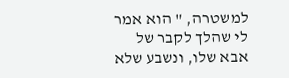למשטרה, " הוא אמר לי שהלך לקבר של אבא שלו, ונשבע שלא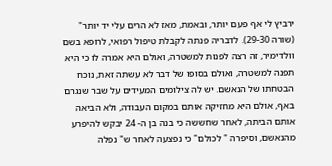ירביץ לי אף פעם יותר, ובאמת, מאז לא הרים עלי יד יותר" (שורה 29-30). לדבריה פנתה לקבלת טיפול רפואי, לרופא בשם וולדימיר, זה רצה לפנות למשטרה, ואולם היא אמרה לו כי היא תפנה למשטרה, ואולם בסופו של דבר לא עשתה זאת, נוכח הבטחתו של הנאשם. יש לה צילומים המעידים על שבר שנגרם באף, אולם היא מחזיקה אותם במקום העבודה, ולא הביאה אותם הביתה, לאחר שחששה כי בנה בן ה- 24 יבקש להיפרע מהנאשם, וסיפרה " לכולם" כי נפצעה לאחר ש" נפלה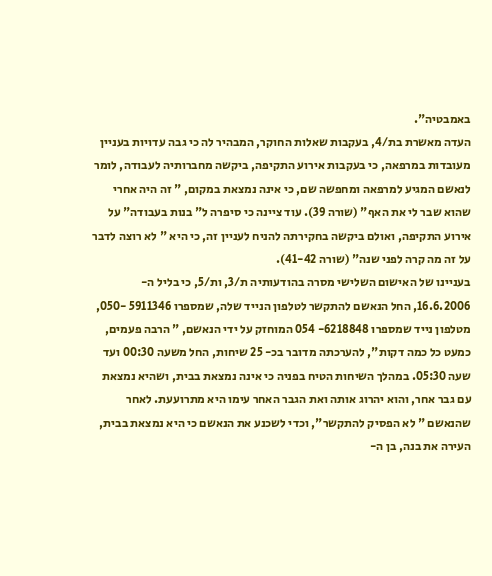באמבטיה".
העדה מאשרת בת/4, בעקבות שאלות החוקר, המבהיר לה כי גבה עדויות בעניין מעובדות במרפאה, כי בעקבות אירוע התקיפה, ביקשה מחברותיה לעבודה, לומר לנאשם המגיע למרפאה ומחפשה שם, כי אינה נמצאת במקום, " זה היה אחרי שהוא שבר לי את האף" (שורה 39). עוד ציינה כי סיפרה ל" בנות בעבודה" על אירוע התקיפה, ואולם ביקשה בחקירתה להניח לעניין זה, כי היא " לא רוצה לדבר על זה מה קרה לפני שנה" (שורה 41-42).
בעניינו של האישום השלישי מסרה בהודעותיה ת/3, ות/5, כי בליל ה- 16.6.2006, החל הנאשם להתקשר לטלפון הנייד שלה, שמספרו 5911346 -050, מטלפון נייד שמספרו 6218848- 054 המוחזק על ידי הנאשם, " הרבה פעמים, כמעט כל כמה דקות", להערכתה מדובר בכ- 25 שיחות, החל משעה 00:30 ועד שעה 05:30. במהלך השיחות הטיח בפניה כי אינה נמצאת בבית, ושהיא נמצאת עם גבר אחר, והוא יהרוג אותה ואת הגבר האחר עימו היא מתרועעת. לאחר שהנאשם " לא הפסיק להתקשר", וכדי לשכנע את הנאשם כי היא נמצאת בבית, העירה את בנה, בן ה-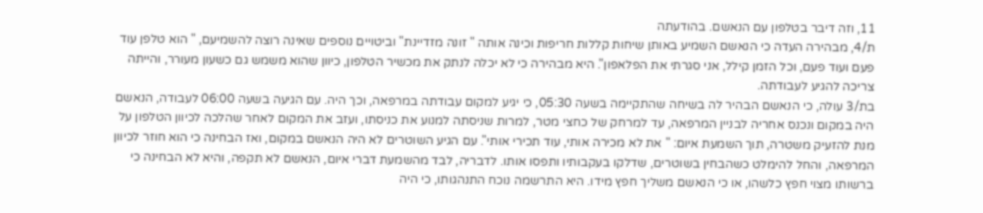11, וזה דיבר בטלפון עם הנאשם. בהודעתה
ת/4, מבהירה העדה כי הנאשם השמיע באותן שיחות קללות חריפות וכינה אותה " זונה מזדיינת" וביטויים נוספים שאינה רוצה להשמיעם, " הוא טלפן עוד פעם ועוד פעם, וכל הזמן קילל, אני סגרתי את הפלאפון". היא מבהירה כי לא יכלה לנתק את מכשיר הטלפון, כיוון שהוא משמש גם כשעון מעורר, והייתה צריכה להגיע לעבודתה.
בת/3 עולה, כי הנאשם הבהיר לה בשיחה שהתקיימה בשעה 05:30, כי יגיע למקום עבודתה במרפאה, וכך היה. עם הגיעה בשעה 06:00 לעבודה, הנאשם היה במקום ונכנס אחריה לבניין המרפאה, עד למרחק של כחצי מטר, למרות שניסתה למנוע את כניסתו, ועזב את המקום לאחר שהלכה לכיוון הטלפון על מנת להזעיק משטרה, תוך השמעת איום: " את לא מכירה אותי, עוד תכירי אותי". עם הגיע השוטרים לא היה הנאשם במקום, ואז הבחינה כי הוא חוזר לכיוון המרפאה, והחל להימלט כשהבחין בשוטרים, שדלקו בעקבותיו ותפסו אותו. לדבריה, לבד מהשמעת דברי איום, הנאשם לא תקפה, והיא לא הבחינה כי ברשותו מצוי חפץ כלשהו, או כי הנאשם משליך חפץ מידו. היא התרשמה נוכח התנהגותו, כי היה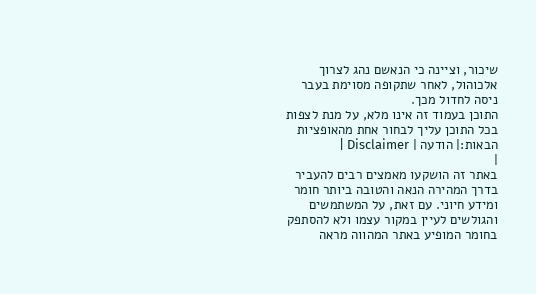שיכור, וציינה כי הנאשם נהג לצרוך אלכוהול, לאחר שתקופה מסוימת בעבר ניסה לחדול מכך.
התוכן בעמוד זה אינו מלא, על מנת לצפות בכל התוכן עליך לבחור אחת מהאופציות הבאות:| הודעה | Disclaimer |
|
באתר זה הושקעו מאמצים רבים להעביר בדרך המהירה הנאה והטובה ביותר חומר ומידע חיוני. עם זאת, על המשתמשים והגולשים לעיין במקור עצמו ולא להסתפק בחומר המופיע באתר המהווה מראה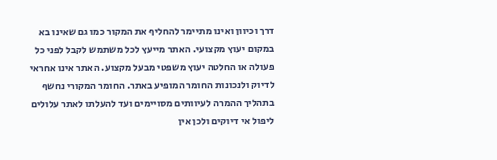דרך וכיוון ואינו מתיימר להחליף את המקור כמו גם שאינו בא במקום יעוץ מקצועי. האתר מייעץ לכל משתמש לקבל לפני כל פעולה או החלטה יעוץ משפטי מבעל מקצוע. האתר אינו אחראי לדיוק ולנכונות החומר המופיע באתר. החומר המקורי נחשף בתהליך ההמרה לעיוותים מסויימים ועד להעלתו לאתר עלולים ליפול אי דיוקים ולכן אין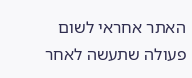האתר אחראי לשום פעולה שתעשה לאחר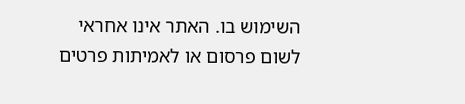השימוש בו. האתר אינו אחראי לשום פרסום או לאמיתות פרטים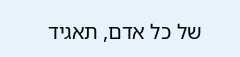של כל אדם, תאגיד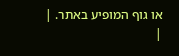או גוף המופיע באתר. |
|